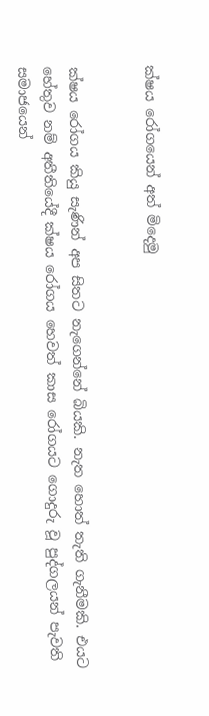ක්ෂය රෝගයෙන් අත් මිදෙමු


ක්ෂය රෝගය කියු සැණින් අප සිතට නැගෙන්නේ බියකි. නැත හොත් තැති ගැනීමකි. එයට හේතුව නම් අතීතියේදී ක්ෂය රෝගය හෙවත් කාස රෝගයට ගොදුරු වූ පුද්ගලයන් පැවති සමාජයෙන්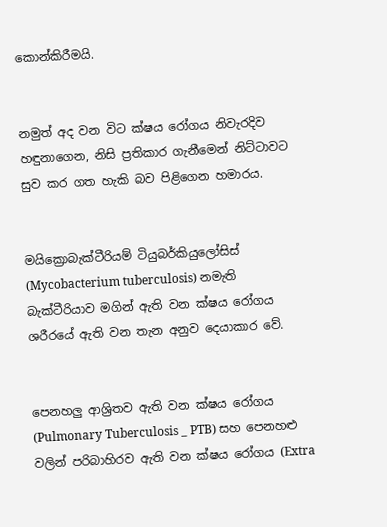කොන්කිරීමයි.


නමුත් අද වන විට ක්ෂය රෝගය නිවැරදිව හඳුනාගෙන, නිසි ප්‍රතිකාර ගැනීමෙන් නිට්ටාවට සුව කර ගත හැකි බව පිළිගෙන හමාරය.


මයික්‍රොබැක්ටීරියම් ටියුබර්කියුලෝසිස් (Mycobacterium tuberculosis) නමැති බැක්ටීරියාව මගින් ඇති වන ක්ෂය රෝගය ශරීරයේ ඇති වන තැන අනුව දෙයාකාර වේ.


පෙනහලු ආශ්‍රිතව ඇති වන ක්ෂය රෝගය (Pulmonary Tuberculosis _ PTB) සහ පෙනහළු වලින් පරිබාහිරව ඇති වන ක්ෂය රෝගය (Extra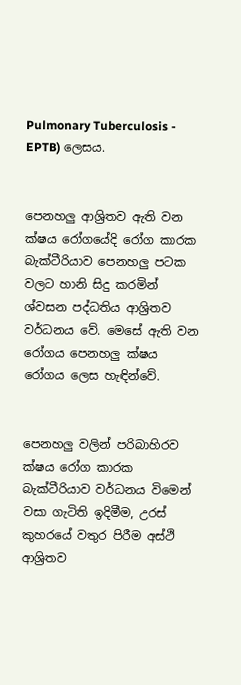Pulmonary Tuberculosis - EPTB) ලෙසය.


පෙනහලු ආශ්‍රිතව ඇති වන ක්ෂය රෝගයේදි රෝග කාරක බැක්ටීරියාව පෙනහලු පටක වලට හානි සිදු කරමින් ශ්වසන පද්ධතිය ආශ්‍රිතව වර්ධනය වේ. මෙසේ ඇති වන රෝගය පෙනහලු ක්ෂය රෝගය ලෙස හැඳින්වේ.


පෙනහලු වලින් පරිබාහිරව ක්ෂය රෝග කාරක බැක්ටීරියාව වර්ධනය විමෙන් වසා ගැටිති ඉදිමීම, උරස් කුහරයේ වතුර පිරීම අස්ථි ආශ්‍රිතව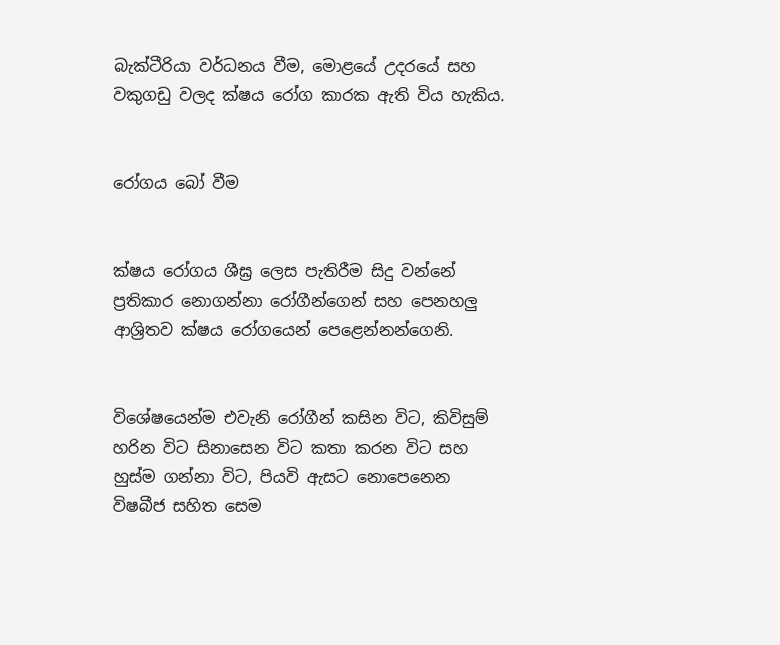බැක්ටීරියා වර්ධනය වීම, මොළයේ උදරයේ සහ වකුගඩු වලද ක්ෂය රෝග කාරක ඇති විය හැකිය.


රෝගය බෝ වීම


ක්ෂය රෝගය ශීඝ්‍ර ලෙස පැතිරීම සිදු වන්නේ ප්‍රතිකාර නොගන්නා රෝගීන්ගෙන් සහ පෙනහලු ආශ්‍රිතව ක්ෂය රෝගයෙන් පෙළෙන්නන්ගෙනි.


විශේෂයෙන්ම එවැනි රෝගීන් කසින විට, කිවිසුම් හරින විට සිනාසෙන විට කතා කරන විට සහ හුස්ම ගන්නා විට, පියවි ඇසට නොපෙනෙන විෂබීජ සහිත සෙම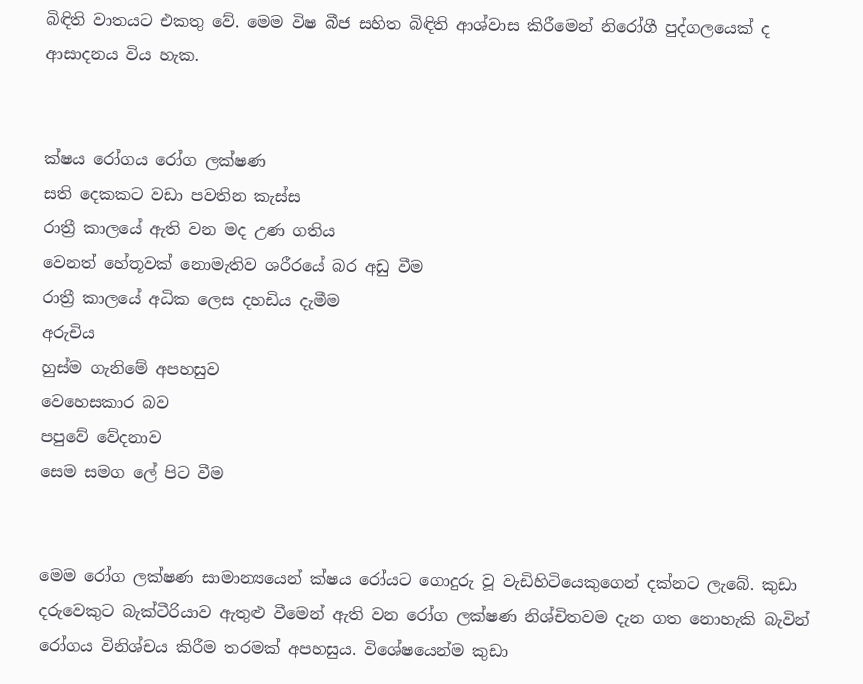බිඳිති වාතයට එකතු වේ. මෙම විෂ බීජ සහිත බිඳිති ආශ්වාස කිරීමෙන් නිරෝගී පුද්ගලයෙක් ද ආසාදනය විය හැක.


ක්ෂය රෝගය රෝග ලක්ෂණ
සති දෙකකට වඩා පවතින කැස්ස
රාත්‍රී කාලයේ ඇති වන මද උණ ගතිය
වෙනත් හේතූවක් නොමැතිව ශරීරයේ බර අඩු වීම
රාත්‍රී කාලයේ අධික ලෙස දහඩිය දැමීම
අරුචිය
හුස්ම ගැනිමේ අපහසුව
වෙහෙසකාර බව
පපුවේ වේදනාව
සෙම සමග ලේ පිට වීම


මෙම රෝග ලක්ෂණ සාමාන්‍යයෙන් ක්ෂය රෝයට ගොදුරු වූ වැඩිහිටියෙකුගෙන් දක්නට ලැබේ. කුඩා දරුවෙකුට බැක්ටීරියාව ඇතුළු වීමෙන් ඇති වන රෝග ලක්ෂණ නිශ්චිතවම දැන ගත නොහැකි බැවින් රෝගය විනිශ්චය කිරීම තරමක් අපහසුය. විශේෂයෙන්ම කුඩා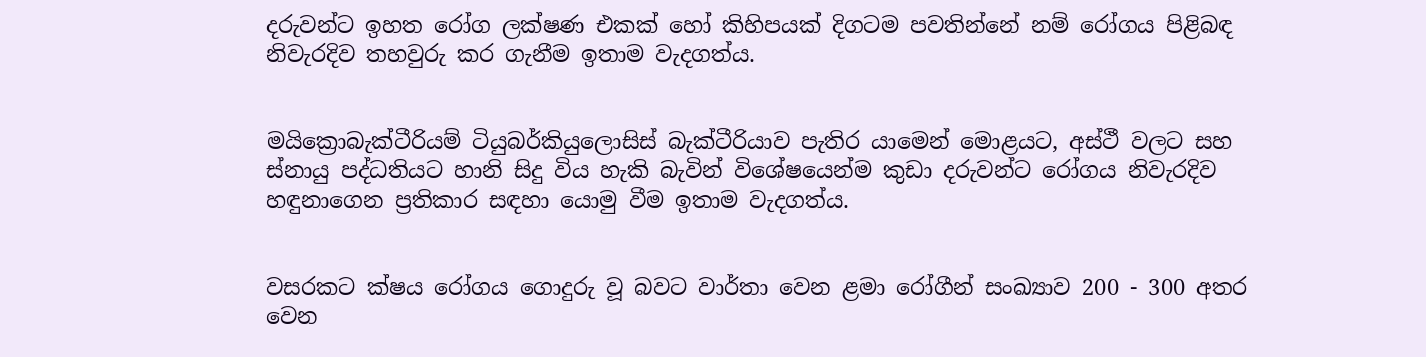දරුවන්ට ඉහත රෝග ලක්ෂණ එකක් හෝ කිහිපයක් දිගටම පවතින්නේ නම් රෝගය පිළිබඳ නිවැරදිව තහවුරු කර ගැනීම ඉතාම වැදගත්ය.


මයික්‍රොබැක්ටීරියම් ටියුබර්කියුලොසිස් බැක්ටීරියාව පැතිර යාමෙන් මොළයට, අස්ථී වලට සහ ස්නායු පද්ධතියට හානි සිදු විය හැකි බැවින් විශේෂයෙන්ම කුඩා දරුවන්ට රෝගය නිවැරදිව හඳුනාගෙන ප්‍රතිකාර සඳහා යොමු වීම ඉතාම වැදගත්ය.


වසරකට ක්ෂය රෝගය ගොදුරු වූ බවට වාර්තා වෙන ළමා රෝගීන් සංඛ්‍යාව 200 - 300 අතර වෙන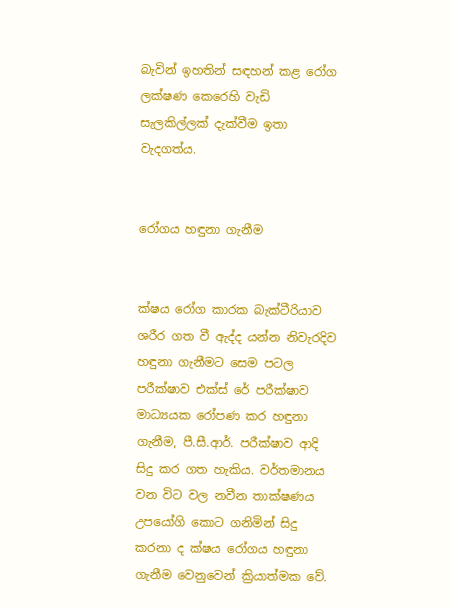බැවින් ඉහතින් සඳහන් කළ රෝග ලක්ෂණ කෙරෙහි වැඩි සැලකිල්ලක් දැක්වීම ඉතා වැදගත්ය.


රෝගය හඳුනා ගැනීම


ක්ෂය රෝග කාරක බැක්ටීරියාව ශරීර ගත වී ඇද්ද යන්න නිවැරදිව හඳුනා ගැනීමට සෙම පටල පරීක්ෂාව එක්ස් රේ පරීක්ෂාව මාධ්‍යයක රෝපණ කර හඳුනා ගැනීම, පී.සී.ආර්. පරීක්ෂාව ආදි සිදු කර ගත හැකිය. වර්තමානය වන විට වල නවීන තාක්ෂණය උපයෝගි කොට ගනිමින් සිදු කරනා ද ක්ෂය රෝගය හඳුනා ගැනීම වෙනුවෙන් ක්‍රියාත්මක වේ.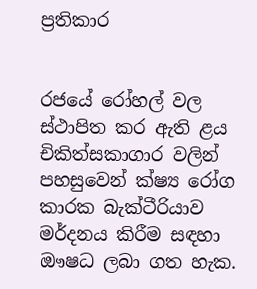ප්‍රතිකාර


රජයේ රෝහල් වල ස්ථාපිත කර ඇති ළය චිකිත්සකාගාර වලින් පහසුවෙන් ක්ෂ්‍ය රෝග කාරක බැක්ටීරියාව මර්දනය කිරීම සඳහා ඖෂධ ලබා ගත හැක.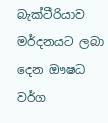බැක්ටීරියාව මර්දනයට ලබා දෙන ඖෂධ වර්ග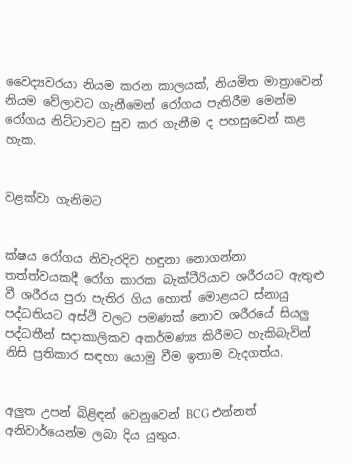වෛද්‍යවරයා නියම කරන කාලයක්, නියමිත මාත්‍රාවෙන් නියම වේලාවට ගැනීමෙන් රෝගය පැතිරීම මෙන්ම රෝගය නිට්ටාවට සුව කර ගැනීම ද පහසුවෙන් කළ හැක.


වළක්වා ගැනිමට


ක්ෂය රෝගය නිවැරදිව හඳුනා නොගන්නා තත්ත්වයකදී රෝග කාරක බැක්ටීරියාව ශරීරයට ඇතුළු වී ශරීරය පුරා පැතිර ගිය හොත් මොළයට ස්නායු පද්ධතියට අස්ථි වලට පමණක් නොව ශරීරයේ සියලු පද්ධතීන් සදාකාලිකව අකර්මණ්‍ය කිරීමට හැකිබැවින් නිසි ප්‍රතිකාර සඳහා යොමු වීම ඉතාම වැදගත්ය.


අලුත උපන් බිළිඳන් වෙනුවෙන් BCG එන්නත් අනිවාර්යෙන්ම ලබා දිය යුතුය.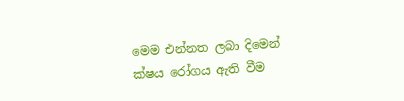මෙම එන්නත ලබා දිමෙන් ක්ෂය රෝගය ඇති වීම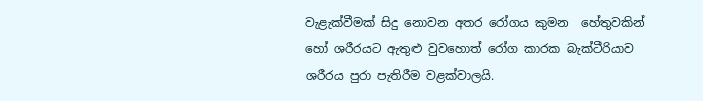වැළැක්වීමක් සිදු නොවන අතර රෝගය කුමන  හේතුවකින් හෝ ශරීරයට ඇතුළු වුවහොත් රෝග කාරක බැක්ටීරියාව ශරීරය පුරා පැතිරීම වළක්වාලයි.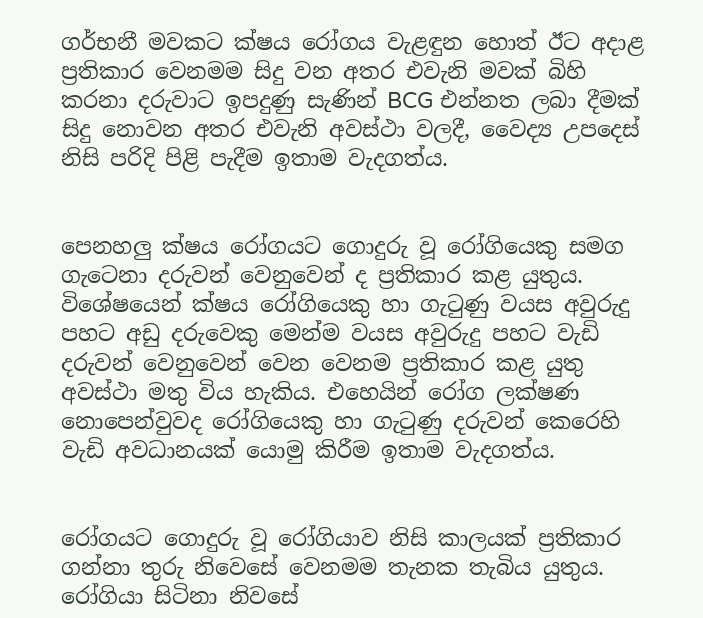ගර්භනී මවකට ක්ෂය රෝගය වැළඳුන හොත් ඊට අදාළ ප්‍රතිකාර වෙනමම සිදු වන අතර එවැනි මවක් බිහි කරනා දරුවාට ඉපදුණු සැණින් BCG එන්නත ලබා දීමක් සිදු නොවන අතර එවැනි අවස්ථා වලදී, වෛද්‍ය උපදෙස් නිසි පරිදි පිළි පැදීම ඉතාම වැදගත්ය.


පෙනහලු ක්ෂය රෝගයට ගොදුරු වූ රෝගියෙකු සමග ගැටෙනා දරුවන් වෙනුවෙන් ද ප්‍රතිකාර කළ යුතුය. විශේෂයෙන් ක්ෂය රෝගියෙකු හා ගැටුණු වයස අවුරුදු පහට අඩු දරුවෙකු මෙන්ම වයස අවුරුදු පහට වැඩි දරුවන් වෙනුවෙන් වෙන වෙනම ප්‍රතිකාර කළ යුතු අවස්ථා මතු විය හැකිය. එහෙයින් රෝග ලක්ෂණ නොපෙන්වුවද රෝගියෙකු හා ගැටුණු දරුවන් කෙරෙහි වැඩි අවධානයක් යොමු කිරීම ඉතාම වැදගත්ය.


රෝගයට ගොදුරු වූ රෝගියාව නිසි කාලයක් ප්‍රතිකාර ගන්නා තුරු නිවෙසේ වෙනමම තැනක තැබිය යුතුය. රෝගියා සිටිනා නිවසේ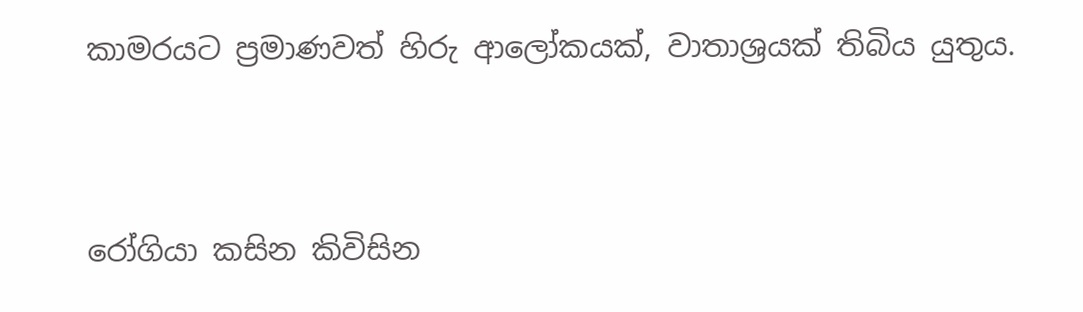කාමරයට ප්‍රමාණවත් හිරු ආලෝකයක්, වාතාශ්‍රයක් තිබිය යුතුය.


රෝගියා කසින කිවිසින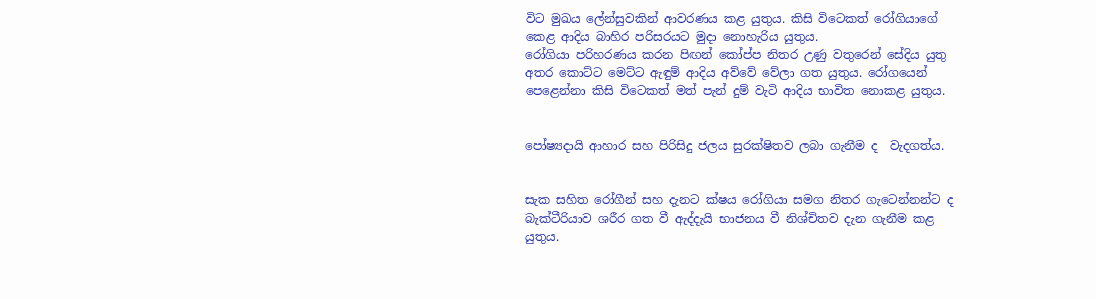විට මුඛය ලේන්සුවකින් ආවරණය කළ යුතුය. කිසි විටෙකත් රෝගියාගේ කෙළ ආදිය බාහිර පරිසරයට මුදා නොහැරිය යුතුය.
රෝගියා පරිහරණය කරන පිඟන් කෝප්ප නිතර උණු වතුරෙන් සේදිය යුතු අතර කොට්ට මෙට්ට ඇඳුම් ආදිය අව්වේ වේලා ගත යුතුය. රෝගයෙන් පෙළෙන්නා කිසි විටෙකත් මත් පැන් දුම් වැටි ආදිය භාවිත නොකළ යුතුය.


පෝෂ්‍යදායි ආහාර සහ පිරිසිදු ජලය සුරක්ෂිතව ලබා ගැනීම ද  වැදගත්ය.


සැක සහිත රෝගීන් සහ දැනට ක්ෂය රෝගියා සමග නිතර ගැටෙන්නන්ට ද බැක්ටීරියාව ශරීර ගත වී ඇද්දැයි භාජනය වී නිශ්චිතව දැන ගැනීම කළ යුතුය.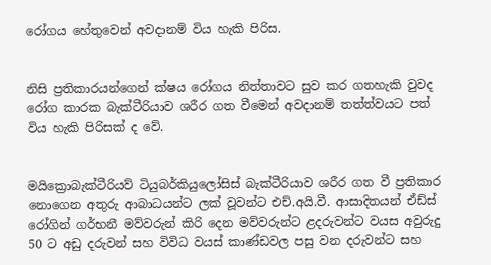රෝගය හේතුවෙන් අවදානම් විය හැකි පිරිස.


නිසි ප්‍රතිකාරයන්ගෙන් ක්ෂය රෝගය නිත්තාවට සුව කර ගතහැකි වුවද රෝග කාරක බැක්ටීරියාව ශරීර ගත වීමෙන් අවදානම් තත්ත්වයට පත් විය හැකි පිරිසක් ද වේ.


මයික්‍රොබැක්ටීරියව් ටියුබර්කියුලෝසිස් බැක්ටීරියාව ශරීර ගත වී ප්‍රතිකාර නොගෙන අතුරු ආබාධයන්ට ලක් වූවන්ට එච්.අයි.වී. ආසාදිතයන් ඒඩ්ස් රෝගින් ගර්භනී මව්වරුන් කිරි දෙන මව්වරුන්ට ළදරුවන්ට වයස අවුරුදු 50 ට අඩු දරුවන් සහ විවිධ වයස් කාණ්ඩවල පසු වන දරුවන්ට සහ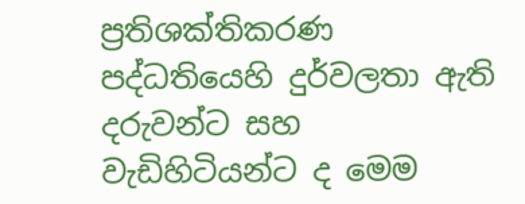ප්‍රතිශක්තිකරණ පද්ධතියෙහි දුර්වලතා ඇති දරුවන්ට සහ වැඩිහිටියන්ට ද මෙම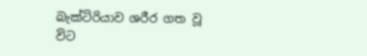බැක්ටිරියාව ශරීර ගත වූ විට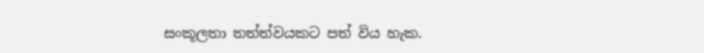සංකූලතා තත්ත්වයකට පත් විය හැක.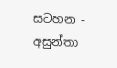සටහන - අසුන්තා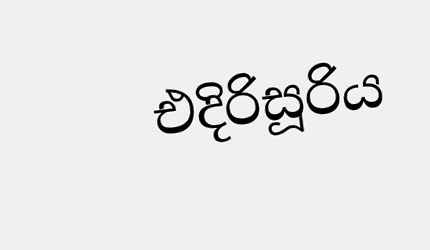එදිරිසූරිය